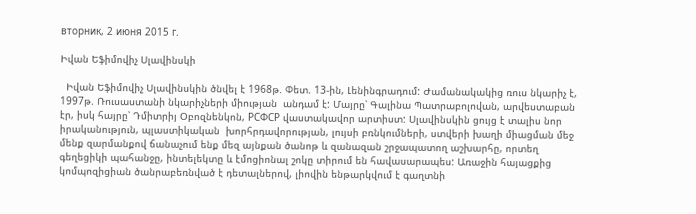вторник, 2 июня 2015 г.

Իվան Եֆիմովիչ Սլավինսկի

  Իվան Եֆիմովիչ Սլավինսկին ծնվել է 1968թ. Փետ. 13-ին, Լենինգրադում: Ժամանակակից ռուս նկարիչ է, 1997թ. Ռուսաստանի նկարիչների միության  անդամ է: Մայրը՝ Գալինա Պատրաբոլովան, արվեստաբան էր, իսկ հայրը՝ Դմիտրիյ Օբոզնենկոն, РСФСР վաստակավոր արտիստ: Սլավինսկին ցույց է տալիս նոր իրականություն, պլաստիկական  խորհրդավորության, լույսի բռնկումների, ստվերի խաղի միացման մեջ մենք զարմանքով ճանաչում ենք մեզ այնքան ծանոթ և զանազան շրջապատող աշխարհը, որտեղ գեղեցիկի պահանջը, ինտելեկտը և էմոցիոնալ շոկը տիրում են հավասարապես: Առաջին հայացքից կոմպոզիցիան ծանրաբեռնված է դետալներով, լիովին ենթարկվում է գաղտնի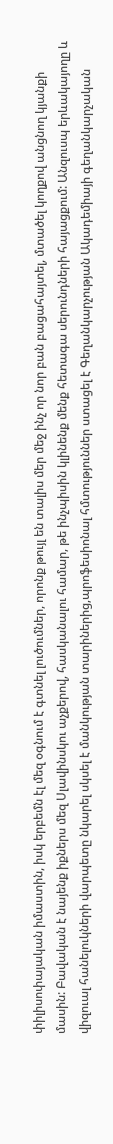փիլիսոփայական իմաստին, իսկ երբեմն էլ մեզ օգնում է գտնել լուծումներ, որոնք թույլ են տալիս մեր մեջ ինչ որ նոր բան բացահայտել, մտածել կողքով անցնող կյանքի մասին: Բավական է նայենք իքներս մեզ Սլավինսկու աչքերով, հասկանալու համար, թե ինչպիսին կլինենք մենք հետագա սերունդների հայացքում: Անզուսպ երևակայողը և վիզուալ հանելուկների վարպետը նկարել սկսել է մանկության տարիներից,պրոֆեսիոնալ հմտություններ ստացել է Գեղանկարչության Ակադեմիայի գեղանկարչական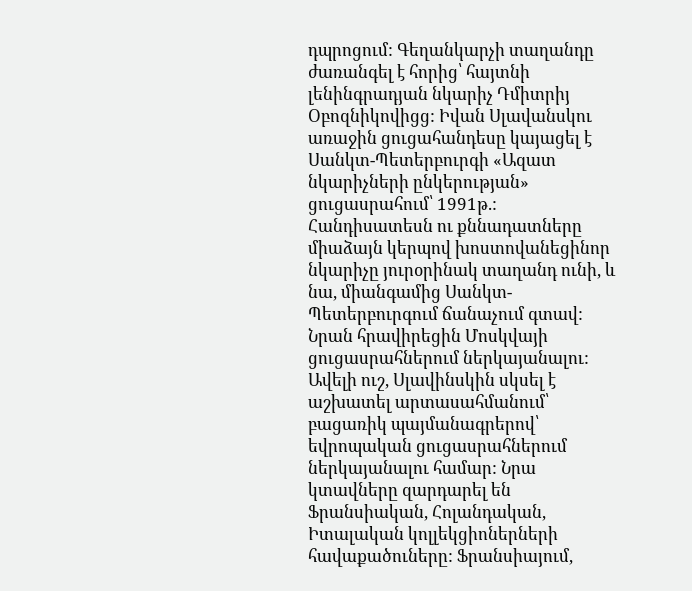դպրոցում: Գեղանկարչի տաղանդը ժառանգել է հորից՝ հայտնի լենինգրադյան նկարիչ Դմիտրիյ Օբոզնիկովիցց: Իվան Սլավանսկու առաջին ցուցահանդեսը կայացել է Սանկտ-Պետերբուրգի «Ազատ նկարիչների ընկերության» ցուցասրահում՝ 1991թ.: Հանդիսատեսն ու քննադատները միաձայն կերպով խոստովանեցինոր նկարիչը յուրօրինակ տաղանդ ունի, և նա, միանգամից Սանկտ-Պետերբուրգում ճանաչում գտավ: Նրան հրավիրեցին Մոսկվայի ցուցասրահներում ներկայանալու: Ավելի ուշ, Սլավինսկին սկսել է  աշխատել արտասահմանում՝ բացառիկ պայմանագրերով՝ եվրոպական ցուցասրահներում ներկայանալու համար: Նրա կտավները զարդարել են Ֆրանսիական, Հոլանդական, Իտալական կոլլեկցիոներների հավաքածուները: Ֆրանսիայում,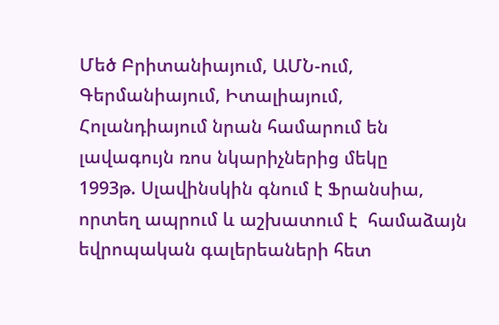Մեծ Բրիտանիայում, ԱՄՆ-ում, Գերմանիայում, Իտալիայում, Հոլանդիայում նրան համարում են լավագույն ռոս նկարիչներից մեկը
1993թ. Սլավինսկին գնում է Ֆրանսիա, որտեղ ապրում և աշխատում է  համաձայն եվրոպական գալերեաների հետ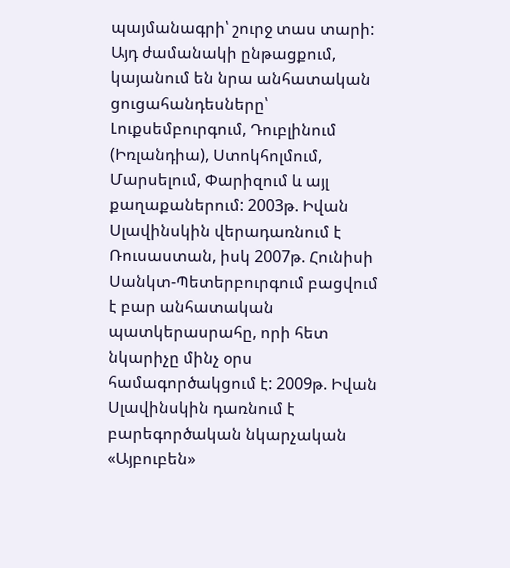պայմանագրի՝ շուրջ տաս տարի: Այդ ժամանակի ընթացքում, կայանում են նրա անհատական ցուցահանդեսները՝ Լուքսեմբուրգում, Դուբլինում (Իռլանդիա), Ստոկհոլմում, Մարսելում, Փարիզում և այլ քաղաքաներում: 2003թ. Իվան Սլավինսկին վերադառնում է Ռուսաստան, իսկ 2007թ. Հունիսի Սանկտ-Պետերբուրգում բացվում է բար անհատական պատկերասրահը, որի հետ նկարիչը մինչ օրս համագործակցում է: 2009թ. Իվան Սլավինսկին դառնում է բարեգործական նկարչական «Այբուբեն»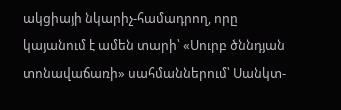ակցիայի նկարիչ-համադրող, որը կայանում է ամեն տարի՝ «Սուրբ ծննդյան տոնավաճառի» սահմաններում՝ Սանկտ-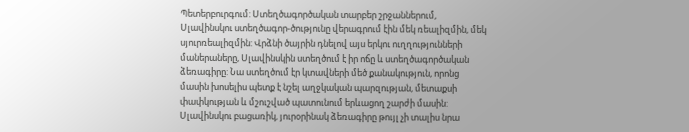Պետերբուրգում: Ստեղծագործական տարբեր շրջաններում, Սլավինսկու ստեղծագոր-ծությունը վերագրում էին մեկ ռեալիզմին, մեկ սյուրռեալիզմին: Վրձնի ծայրին դնելով այս երկու ուղղությունների մաներաները, Սլավինսկին ստեղծում է իր ոճը և ստեղծագործական ձեռագիրը: Նա ստեղծում էր կտավների մեծ քանակություն, որոնց մասին խոսելիս պետք է նշել աղջկական պարզության, մետաքսի փափկության և մշուշված պատունում երևացող շարժի մասին: Սլավինսկու բացառիկ, յուրօրինակ ձեռագիրը թույլ չի տալիս նրա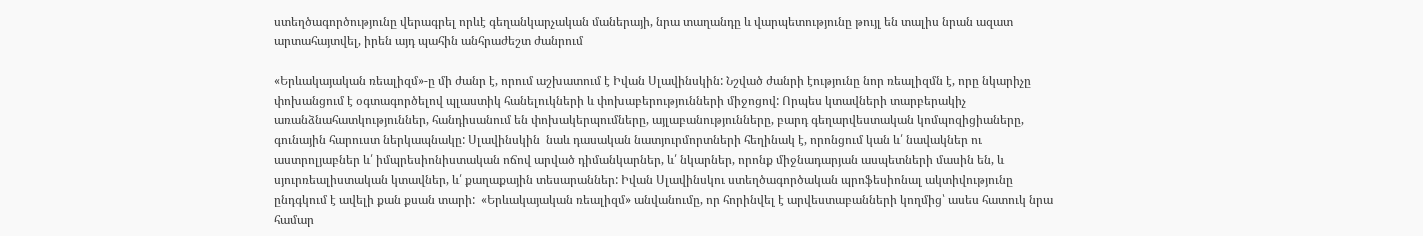ստեղծագործությունը վերագրել որևէ գեղանկարչական մաներայի, նրա տաղանդը և վարպետությունը թույլ են տալիս նրան ազատ արտահայտվել, իրեն այդ պահին անհրաժեշտ ժանրում

«Երևակայական ռեալիզմ»-ը մի ժանր է, որում աշխատում է Իվան Սլավինսկին: Նշված ժանրի էությունը նոր ռեալիզմն է, որը նկարիչը փոխանցում է օգտագործելով պլաստիկ հանելուկների և փոխաբերությունների միջոցով: Որպես կտավների տարբերակիչ առանձնահատկություններ, հանդիսանում են փոխակերպումները, այլաբանությունները, բարդ գեղարվեստական կոմպոզիցիաները, գունային հարուստ ներկապնակը: Սլավինսկին  նաև դասական նատյուրմորտների հեղինակ է, որոնցում կան և՛ նավակներ ու աստրոլյաբներ և՛ իմպրեսիոնիստական ոճով արված դիմանկարներ, և՛ նկարներ, որոնք միջնադարյան ասպետների մասին են, և սյուրռեալիստական կտավներ, և՛ քաղաքային տեսարաններ: Իվան Սլավինսկու ստեղծագործական պրոֆեսիոնալ ակտիվությունը ընդգկում է ավելի քան քսան տարի:  «Երևակայական ռեալիզմ» անվանումը, որ հորինվել է արվեստաբանների կողմից՝ ասես հատուկ նրա համար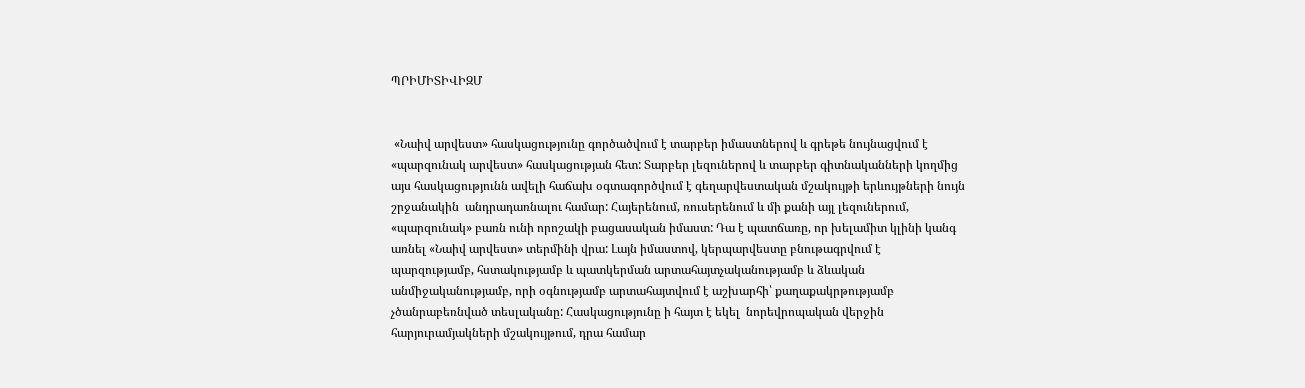ՊՐԻՄԻՏԻՎԻԶՄ


 «Նաիվ արվեստ» հասկացությունը գործածվում է տարբեր իմաստներով և գրեթե նույնացվում է «պարզունակ արվեստ» հասկացության հետ: Տարբեր լեզուներով և տարբեր գիտնականների կողմից այս հասկացությունն ավելի հաճախ օգտագործվում է գեղարվեստական մշակույթի երևույթների նույն շրջանակին  անդրադառնալու համար: Հայերենում, ռուսերենում և մի քանի այլ լեզուներում, «պարզունակ» բառն ունի որոշակի բացասական իմաստ: Դա է պատճառը, որ խելամիտ կլինի կանգ առնել «Նաիվ արվեստ» տերմինի վրա: Լայն իմաստով, կերպարվեստը բնութագրվում է պարզությամբ, հստակությամբ և պատկերման արտահայտչականությամբ և ձևական անմիջականությամբ, որի օգնությամբ արտահայտվում է աշխարհի՝ քաղաքակրթությամբ չծանրաբեռնված տեսլականը: Հասկացությունը ի հայտ է եկել  նորեվրոպական վերջին հարյուրամյակների մշակույթում, դրա համար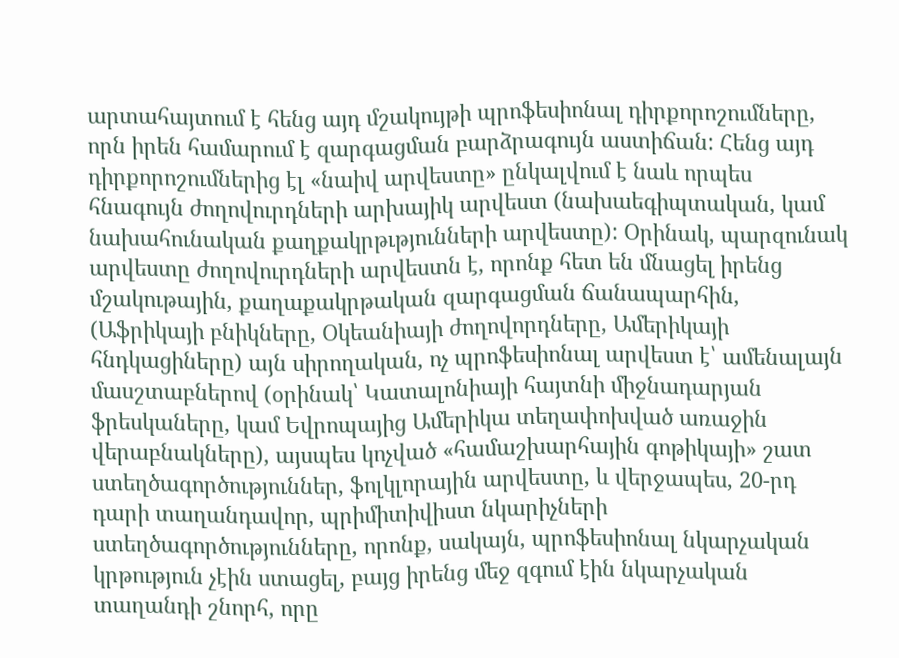արտահայտում է հենց այդ մշակույթի պրոֆեսիոնալ դիրքորոշումները, որն իրեն համարում է զարգացման բարձրագույն աստիճան: Հենց այդ դիրքորոշումներից էլ «նաիվ արվեստը» ընկալվում է նաև որպես հնագույն ժողովուրդների արխայիկ արվեստ (նախաեգիպտական, կամ նախահունական քաղքակրթւթյունների արվեստը): Օրինակ, պարզունակ արվեստը ժողովուրդների արվեստն է, որոնք հետ են մնացել իրենց մշակութային, քաղաքակրթական զարգացման ճանապարհին, (Աֆրիկայի բնիկները, Օկեանիայի ժողովորդները, Ամերիկայի հնդկացիները) այն սիրողական, ոչ պրոֆեսիոնալ արվեստ է՝ ամենալայն մասշտաբներով (օրինակ՝ Կատալոնիայի հայտնի միջնադարյան ֆրեսկաները, կամ Եվրոպայից Ամերիկա տեղափոխված առաջին վերաբնակները), այսպես կոչված «համաշխարհային գոթիկայի» շատ ստեղծագործություններ, ֆոլկլորային արվեստը, և վերջապես, 20-րդ դարի տաղանդավոր, պրիմիտիվիստ նկարիչների ստեղծագործությունները, որոնք, սակայն, պրոֆեսիոնալ նկարչական կրթություն չէին ստացել, բայց իրենց մեջ զգում էին նկարչական տաղանդի շնորհ, որը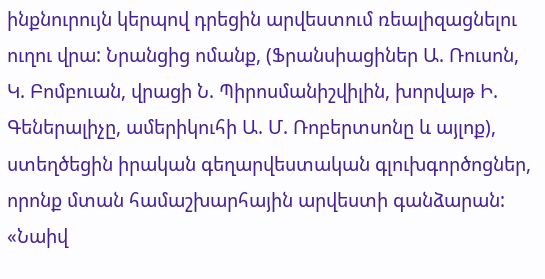ինքնուրույն կերպով դրեցին արվեստում ռեալիզացնելու ուղու վրա: Նրանցից ոմանք, (Ֆրանսիացիներ Ա. Ռուսոն, Կ. Բոմբուան, վրացի Ն. Պիրոսմանիշվիլին, խորվաթ Ի. Գեներալիչը, ամերիկուհի Ա. Մ. Ռոբերտսոնը և այլոք), ստեղծեցին իրական գեղարվեստական գլուխգործոցներ, որոնք մտան համաշխարհային արվեստի գանձարան: «Նաիվ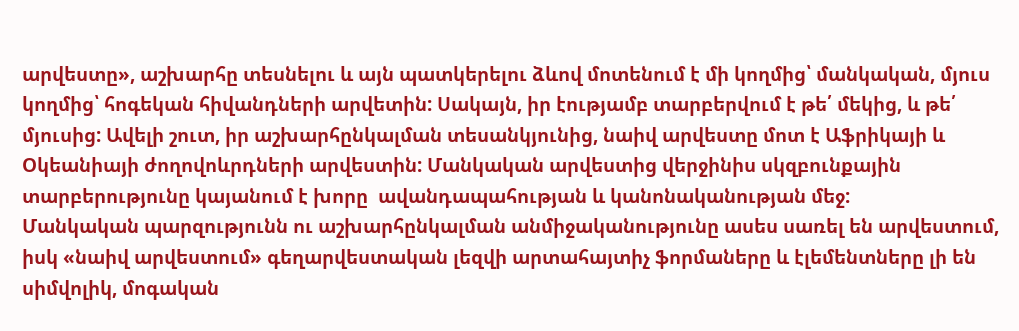արվեստը», աշխարհը տեսնելու և այն պատկերելու ձևով մոտենում է մի կողմից՝ մանկական, մյուս կողմից՝ հոգեկան հիվանդների արվետին: Սակայն, իր էությամբ տարբերվում է թե՛ մեկից, և թե՛ մյուսից: Ավելի շուտ, իր աշխարհընկալման տեսանկյունից, նաիվ արվեստը մոտ է Աֆրիկայի և Օկեանիայի ժողովոևրդների արվեստին: Մանկական արվեստից վերջինիս սկզբունքային տարբերությունը կայանում է խորը  ավանդապահության և կանոնականության մեջ:
Մանկական պարզությունն ու աշխարհընկալման անմիջականությունը ասես սառել են արվեստում, իսկ «նաիվ արվեստում» գեղարվեստական լեզվի արտահայտիչ ֆորմաները և էլեմենտները լի են սիմվոլիկ, մոգական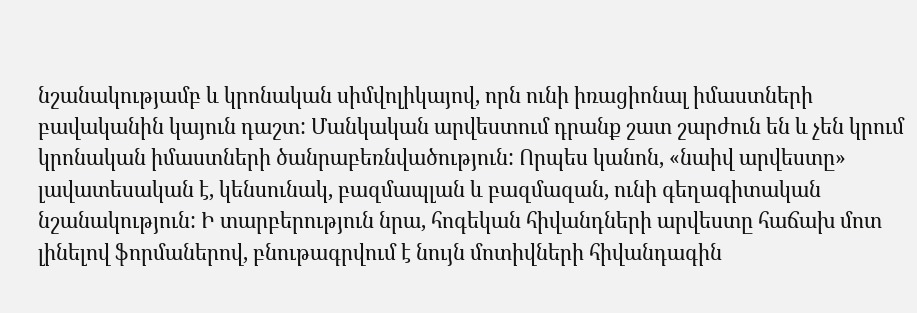նշանակությամբ և կրոնական սիմվոլիկայով, որն ունի իռացիոնալ իմաստների բավականին կայուն դաշտ: Մանկական արվեստում դրանք շատ շարժուն են և չեն կրում կրոնական իմաստների ծանրաբեռնվածություն: Որպես կանոն, «նաիվ արվեստը» լավատեսական է, կենսունակ, բազմապլան և բազմազան, ունի գեղագիտական նշանակություն: Ի տարբերություն նրա, հոգեկան հիվանդների արվեստը հաճախ մոտ լինելով ֆորմաներով, բնութագրվում է նույն մոտիվների հիվանդագին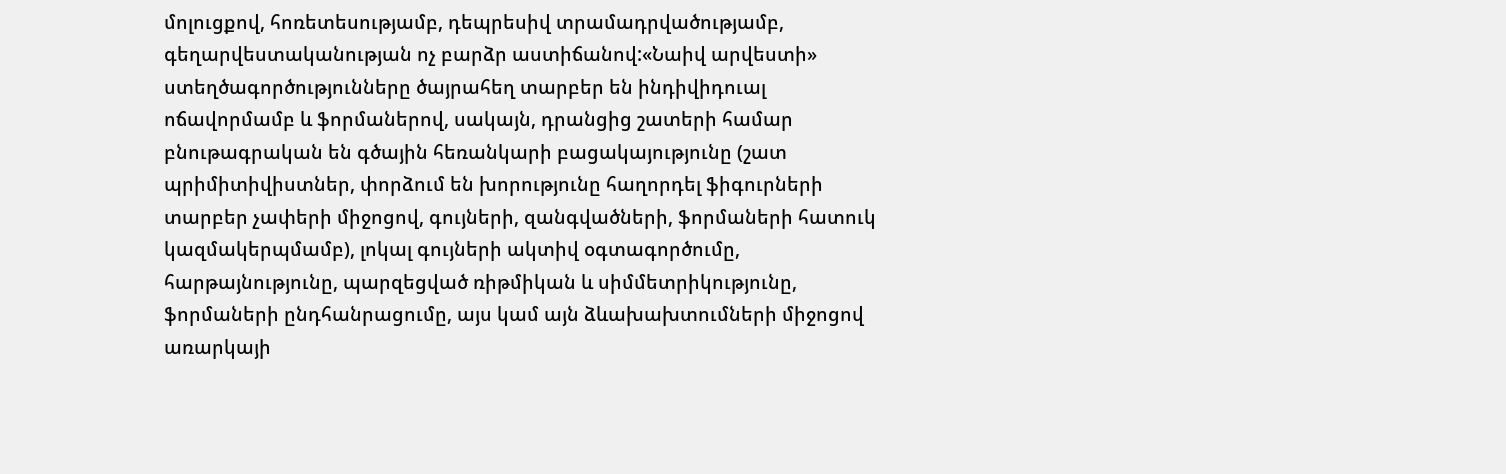մոլուցքով, հոռետեսությամբ, դեպրեսիվ տրամադրվածությամբ, գեղարվեստականության ոչ բարձր աստիճանով:«Նաիվ արվեստի» ստեղծագործությունները ծայրահեղ տարբեր են ինդիվիդուալ ոճավորմամբ և ֆորմաներով, սակայն, դրանցից շատերի համար բնութագրական են գծային հեռանկարի բացակայությունը (շատ պրիմիտիվիստներ, փորձում են խորությունը հաղորդել ֆիգուրների տարբեր չափերի միջոցով, գույների, զանգվածների, ֆորմաների հատուկ կազմակերպմամբ), լոկալ գույների ակտիվ օգտագործումը, հարթայնությունը, պարզեցված ռիթմիկան և սիմմետրիկությունը, ֆորմաների ընդհանրացումը, այս կամ այն ձևախախտումների միջոցով առարկայի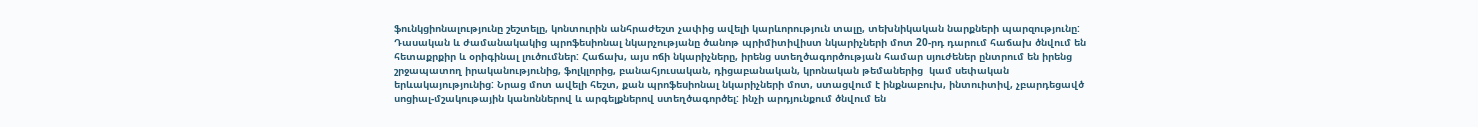ֆունկցիոնալությունը շեշտելը, կոնտուրին անհրաժեշտ չափից ավելի կարևորություն տալը, տեխնիկական նարքների պարզությունը: Դասական և ժամանակակից պրոֆեսիոնալ նկարչությանը ծանոթ պրիմիտիվիստ նկարիչների մոտ 20-րդ դարում հաճախ ծնվում են հետաքրքիր և օրիգինալ լուծումներ: Հաճախ, այս ոճի նկարիչները, իրենց ստեղծագործության համար սյուժեներ ընտրում են իրենց շրջապատող իրականությունից, ֆոլկլորից, բանահյուսական, դիցաբանական, կրոնական թեմաներից  կամ սեփական երևակայությունից: Նրաց մոտ ավելի հեշտ, քան պրոֆեսիոնալ նկարիչների մոտ, ստացվում է ինքնաբուխ, ինտուիտիվ, չբարդեցավծ սոցիալ-մշակութային կանոններով և արգելքներով ստեղծագործել: ինչի արդյունքում ծնվում են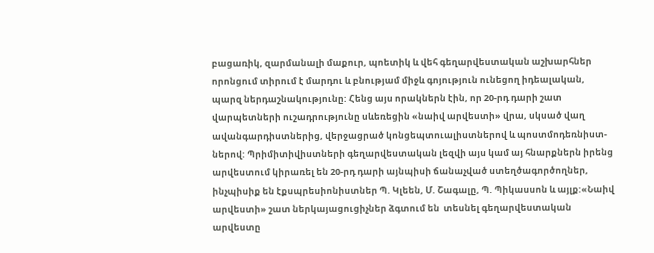բացառիկ, զարմանալի մաքուր, պոետիկ և վեհ գեղարվեստական աշխարհներ որոնցում տիրում է մարդու և բնությամ միջև գոյություն ունեցող իդեալական, պարզ ներդաշնակությունը: Հենց այս որակներն էին, որ 20-րդ դարի շատ վարպետների ուշադրությունը սևեռեցին «նաիվ արվեստի» վրա, սկսած վաղ ավանգարդիստներից, վերջացրած կոնցեպտուալիստներով և պոստմոդեռնիստ-ներով: Պրիմիտիվիստների գեղարվեստական լեզվի այս կամ այ հնարքներն իրենց արվեստում կիրառել են 20-րդ դարի այնպիսի ճանաչված ստեղծագործողներ, ինչպիսիք են էքսպրեսիոնիստներ Պ. Կլեեն, Մ. Շագալը, Պ. Պիկասսոն և այլք:«Նաիվ արվեստի» շատ ներկայացուցիչներ ձգտում են  տեսնել գեղարվեստական արվեստը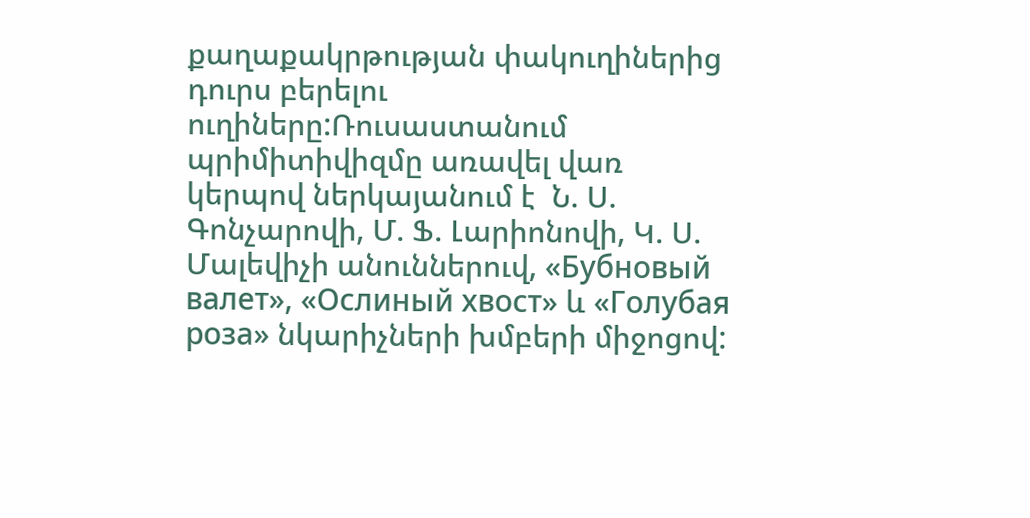քաղաքակրթության փակուղիներից դուրս բերելու ուղիները:Ռուսաստանում պրիմիտիվիզմը առավել վառ կերպով ներկայանում է  Ն. Ս. Գոնչարովի, Մ. Ֆ. Լարիոնովի, Կ. Ս. Մալեվիչի անուններուվ, «Бубновый валет», «Ослиный хвост» և «Голубая роза» նկարիչների խմբերի միջոցով: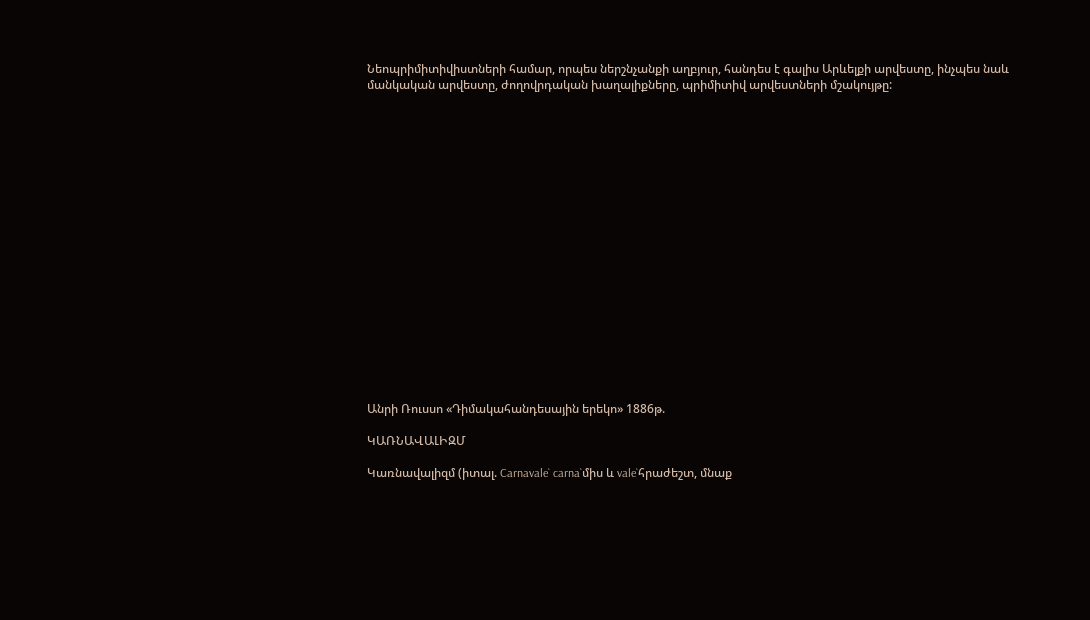Նեոպրիմիտիվիստների համար, որպես ներշնչանքի աղբյուր, հանդես է գալիս Արևելքի արվեստը, ինչպես նաև մանկական արվեստը, ժողովրդական խաղալիքները, պրիմիտիվ արվեստների մշակույթը:



















Անրի Ռուսսո «Դիմակահանդեսային երեկո» 1886թ.

ԿԱՌՆԱՎԱԼԻԶՄ

Կառնավալիզմ (իտալ. Carnavale` carna`միս և vale`հրաժեշտ, մնաք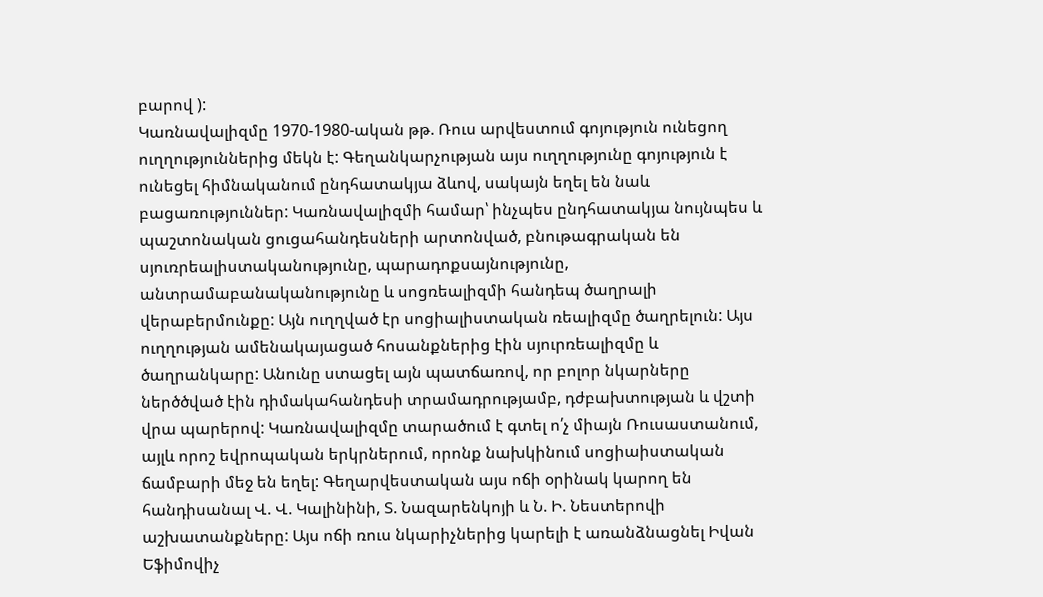բարով ):
Կառնավալիզմը 1970-1980-ական թթ. Ռուս արվեստում գոյություն ունեցող ուղղություններից մեկն է: Գեղանկարչության այս ուղղությունը գոյություն է ունեցել հիմնականում ընդհատակյա ձևով, սակայն եղել են նաև բացառություններ: Կառնավալիզմի համար՝ ինչպես ընդհատակյա նույնպես և
պաշտոնական ցուցահանդեսների արտոնված, բնութագրական են սյուռրեալիստականությունը, պարադոքսայնությունը, անտրամաբանականությունը և սոցռեալիզմի հանդեպ ծաղրալի վերաբերմունքը: Այն ուղղված էր սոցիալիստական ռեալիզմը ծաղրելուն: Այս ուղղության ամենակայացած հոսանքներից էին սյուրռեալիզմը և ծաղրանկարը: Անունը ստացել այն պատճառով, որ բոլոր նկարները ներծծված էին դիմակահանդեսի տրամադրությամբ, դժբախտության և վշտի  վրա պարերով: Կառնավալիզմը տարածում է գտել ո՛չ միայն Ռուսաստանում, այլև որոշ եվրոպական երկրներում, որոնք նախկինում սոցիաիստական ճամբարի մեջ են եղել: Գեղարվեստական այս ոճի օրինակ կարող են հանդիսանալ Վ. Վ. Կալինինի, Տ. Նազարենկոյի և Ն. Ի. Նեստերովի աշխատանքները: Այս ոճի ռուս նկարիչներից կարելի է առանձնացնել Իվան Եֆիմովիչ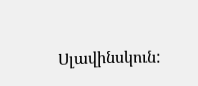Սլավինսկուն: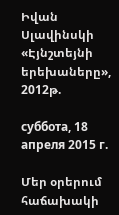Իվան Սլավինսկի «Էյնշտեյնի երեխաները», 2012թ.

суббота, 18 апреля 2015 г.

Մեր օրերում հաճախակի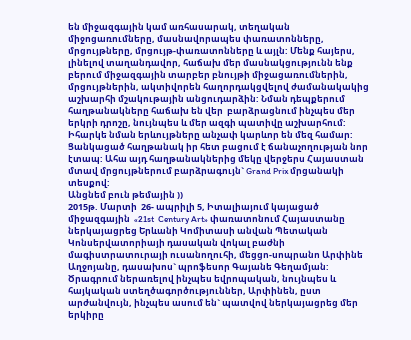են միջազգային կամ առհասարակ, տեղական միջոցառումները, մասնավորապես փառատոնները, մրցույթները, մրցույթ-փառատոնները և այլն: Մենք հայերս, լինելով տաղանդավոր, հաճախ մեր մասնակցությունն ենք բերում միջազգային տարբեր բնույթի միջացառումներին, մրցույթներին, ակտիվորեն հաղորդակցվելով ժամանակակից աշխարհի մշակութային անցուդարձին: Նման դեպքերում հաղթանակները հաճախ են վեր  բարձրացնում ինչպես մեր երկրի դրոշը, նույնպես և մեր ազգի պատիվը աշխարհում: Իհարկե նման երևույթները անչափ կարևոր են մեզ համար: Ցանկացած հաղթանակ իր հետ բացում է ճանաչողության նոր էտապ: Ահա այդ հաղթանակներից մեկը վերջերս Հայաստան մտավ մրցույթներում բարձրագույն` Grand Prix մրցանակի տեսքով:
Անցնեմ բուն թեմային ))
2015թ. Մարտի  26- ապրիլի 5, Իտալիայում կայացած միջազգային  «21st  Century Art» փառատոնում Հայաստանը ներկայացրեց Երևանի Կոմիտասի անվան Պետական Կոնսերվատորիայի դասական վոկալ բաժնի մագիստրատուրայի ուսանողուհի, մեցցո-սոպրանո Արփինե Աղջոյանը, դասախոս` պրոֆեսոր Գայանե Գեղամյան: Ծրագրում ներառելով ինչպես եվրոպական, նույնպես և հայկական ստեղծագործություններ, Արփինեն, ըստ արժանվույն, ինչպես ասում են` պատվով ներկայացրեց մեր երկիրը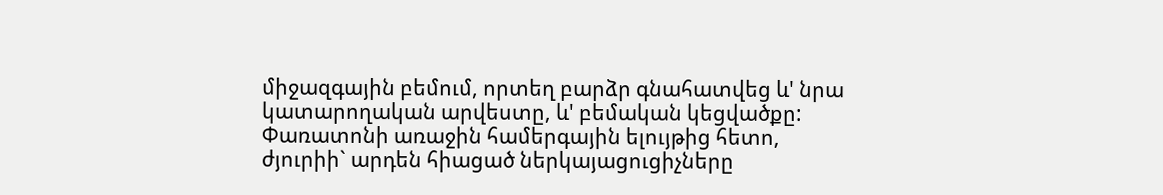միջազգային բեմում, որտեղ բարձր գնահատվեց և' նրա կատարողական արվեստը, և' բեմական կեցվածքը: Փառատոնի առաջին համերգային ելույթից հետո, ժյուրիի` արդեն հիացած ներկայացուցիչները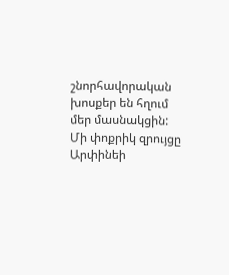շնորհավորական խոսքեր են հղում մեր մասնակցին:
Մի փոքրիկ զրույցը Արփինեի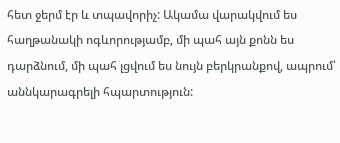հետ ջերմ էր և տպավորիչ: Ակամա վարակվում ես հաղթանակի ոգևորությամբ, մի պահ այն քոնն ես դարձնում, մի պահ լցվում ես նույն բերկրանքով, ապրում՝ աննկարագրելի հպարտություն: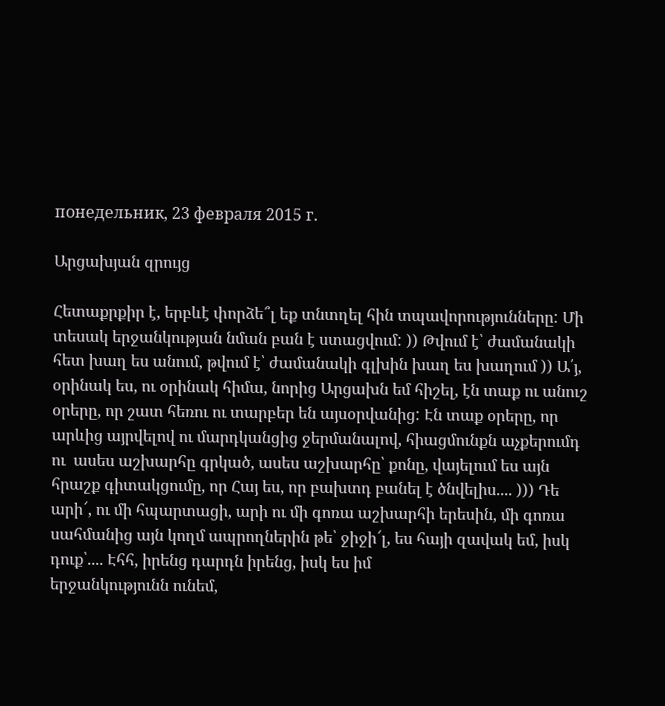понедельник, 23 февраля 2015 г.

Արցախյան զրույց

Հետաքրքիր է, երբևէ փորձե՞լ եք տնտղել հին տպավորությունները: Մի տեսակ երջանկության նման բան է ստացվում: )) Թվում է՝ ժամանակի հետ խաղ ես անում, թվում է՝ ժամանակի գլխին խաղ ես խաղում )) Ա՛յ, օրինակ ես, ու օրինակ հիմա, նորից Արցախն եմ հիշել, էն տաք ու անուշ օրերը, որ շատ հեռու ու տարբեր են այսօրվանից: Էն տաք օրերը, որ արևից այրվելով ու մարդկանցից ջերմանալով, հիացմունքն աչքերումդ ու  ասես աշխարհը գրկած, ասես աշխարհը՝ քոնը, վայելում ես այն հրաշք գիտակցումը, որ Հայ ես, որ բախտդ բանել է ծնվելիս.... ))) Դե արի՜, ու մի հպարտացի, արի ու մի գոռա աշխարհի երեսին, մի գոռա սահմանից այն կողմ ապրողներին թե՝ ջիջի՜լ, ես հայի զավակ եմ, իսկ դուք՝.... Էհհ, իրենց դարդն իրենց, իսկ ես իմ
երջանկությունն ունեմ,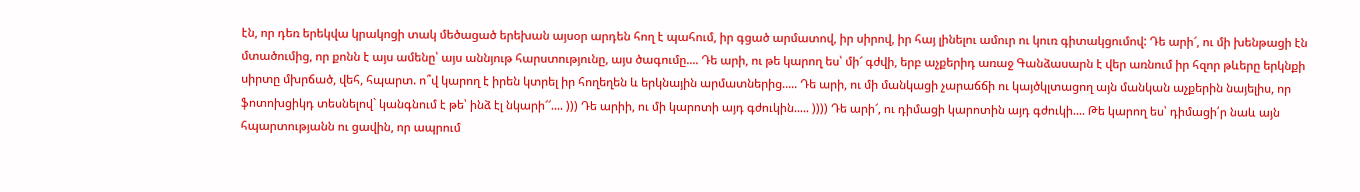էն, որ դեռ երեկվա կրակոցի տակ մեծացած երեխան այսօր արդեն հող է պահում, իր գցած արմատով, իր սիրով, իր հայ լինելու ամուր ու կուռ գիտակցումով: Դե արի՜, ու մի խենթացի էն մտածումից, որ քոնն է այս ամենը՝ այս աննյութ հարստությունը, այս ծագումը.... Դե արի, ու թե կարող ես՝ մի՜ գժվի, երբ աչքերիդ առաջ Գանձասարն է վեր առնում իր հզոր թևերը երկնքի սիրտը մխրճած, վեհ, հպարտ. ո՞վ կարող է իրեն կտրել իր հողեղեն և երկնային արմատներից..... Դե արի, ու մի մանկացի չարաճճի ու կայծկլտացող այն մանկան աչքերին նայելիս, որ ֆոտոխցիկդ տեսնելով` կանգնում է թե՝ ինձ էլ նկարի՜՜.... ))) Դե արիի, ու մի կարոտի այդ գժուկին..... )))) Դե արի՜, ու դիմացի կարոտին այդ գժուկի.... Թե կարող ես՝ դիմացի՛ր նաև այն հպարտությանն ու ցավին, որ ապրում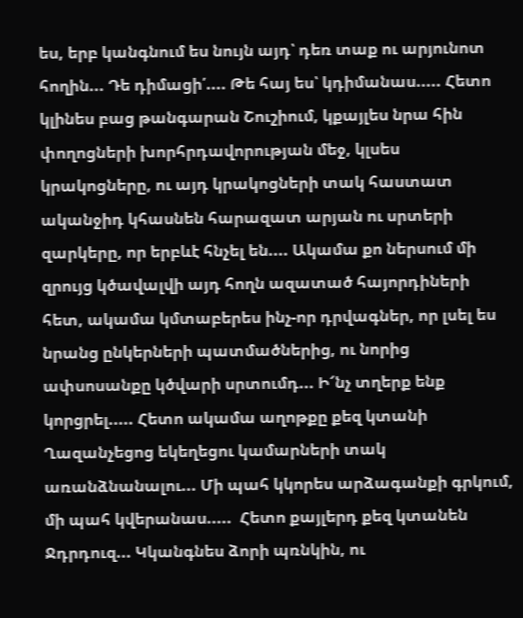ես, երբ կանգնում ես նույն այդ՝ դեռ տաք ու արյունոտ հողին... Դե դիմացի՛.... Թե հայ ես՝ կդիմանաս..... Հետո կլինես բաց թանգարան Շուշիում, կքայլես նրա հին փողոցների խորհրդավորության մեջ, կլսես կրակոցները, ու այդ կրակոցների տակ հաստատ ականջիդ կհասնեն հարազատ արյան ու սրտերի զարկերը, որ երբևէ հնչել են.... Ակամա քո ներսում մի զրույց կծավալվի այդ հողն ազատած հայորդիների հետ, ակամա կմտաբերես ինչ-որ դրվագներ, որ լսել ես նրանց ընկերների պատմածներից, ու նորից ափսոսանքը կծվարի սրտումդ... Ի՜նչ տղերք ենք կորցրել..... Հետո ակամա աղոթքը քեզ կտանի Ղազանչեցոց եկեղեցու կամարների տակ առանձնանալու... Մի պահ կկորես արձագանքի գրկում, մի պահ կվերանաս.....  Հետո քայլերդ քեզ կտանեն Ջդրդուզ... Կկանգնես ձորի պռնկին, ու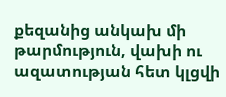քեզանից անկախ մի թարմություն, վախի ու ազատության հետ կլցվի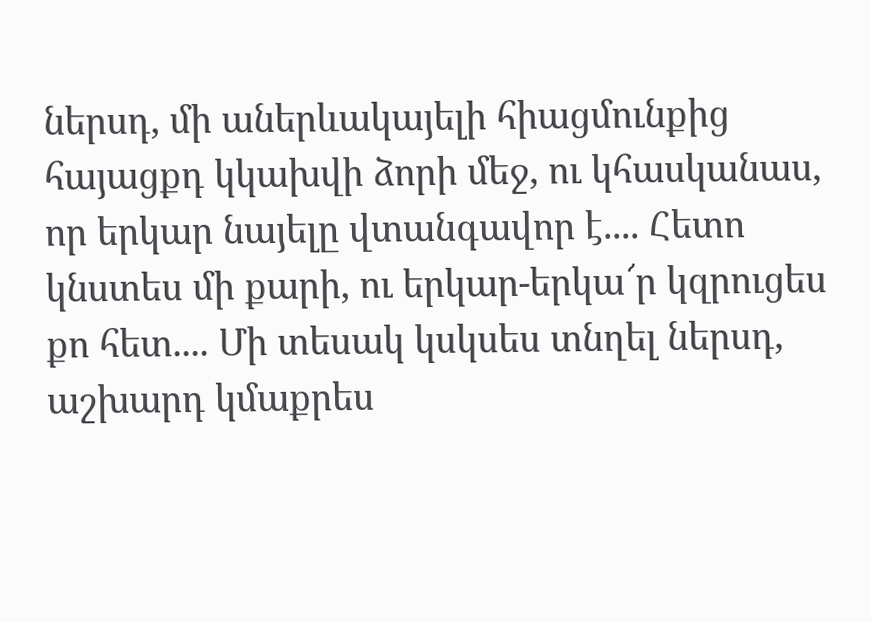ներսդ, մի աներևակայելի հիացմունքից հայացքդ կկախվի ձորի մեջ, ու կհասկանաս, որ երկար նայելը վտանգավոր է.... Հետո կնստես մի քարի, ու երկար-երկա՜ր կզրուցես քո հետ.... Մի տեսակ կսկսես տնղել ներսդ, աշխարդ կմաքրես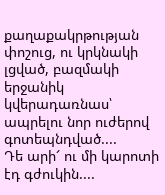քաղաքակրթության փոշուց, ու կրկնակի լցված, բազմակի երջանիկ կվերադառնաս՝ ապրելու նոր ուժերով գոտեպնդված....
Դե արի՜ ու մի կարոտի էդ գժուկին....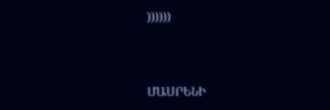))))))



ՄԱՍՐԵՆԻ